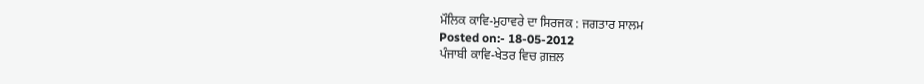ਮੌਲਿਕ ਕਾਵਿ-ਮੁਹਾਵਰੇ ਦਾ ਸਿਰਜਕ : ਜਗਤਾਰ ਸਾਲਮ
Posted on:- 18-05-2012
ਪੰਜਾਬੀ ਕਾਵਿ-ਖੇਤਰ ਵਿਚ ਗ਼ਜ਼ਲ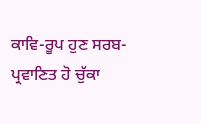ਕਾਵਿ-ਰੂਪ ਹੁਣ ਸਰਬ-ਪ੍ਰਵਾਣਿਤ ਹੋ ਚੁੱਕਾ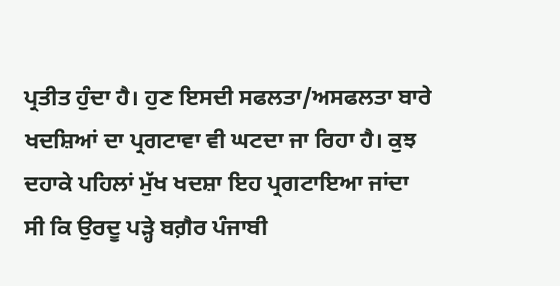ਪ੍ਰਤੀਤ ਹੁੰਦਾ ਹੈ। ਹੁਣ ਇਸਦੀ ਸਫਲਤਾ/ਅਸਫਲਤਾ ਬਾਰੇ ਖਦਸ਼ਿਆਂ ਦਾ ਪ੍ਰਗਟਾਵਾ ਵੀ ਘਟਦਾ ਜਾ ਰਿਹਾ ਹੈ। ਕੁਝ ਦਹਾਕੇ ਪਹਿਲਾਂ ਮੁੱਖ ਖਦਸ਼ਾ ਇਹ ਪ੍ਰਗਟਾਇਆ ਜਾਂਦਾ ਸੀ ਕਿ ਉਰਦੂ ਪੜ੍ਹੇ ਬਗ਼ੈਰ ਪੰਜਾਬੀ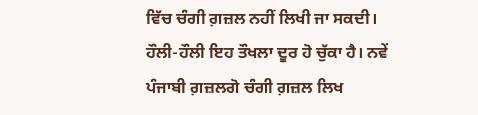ਵਿੱਚ ਚੰਗੀ ਗ਼ਜ਼ਲ ਨਹੀਂ ਲਿਖੀ ਜਾ ਸਕਦੀ। ਹੌਲੀ-ਹੌਲੀ ਇਹ ਤੌਖਲਾ ਦੂਰ ਹੋ ਚੁੱਕਾ ਹੈ। ਨਵੇਂ ਪੰਜਾਬੀ ਗ਼ਜ਼ਲਗੋ ਚੰਗੀ ਗ਼ਜ਼ਲ ਲਿਖ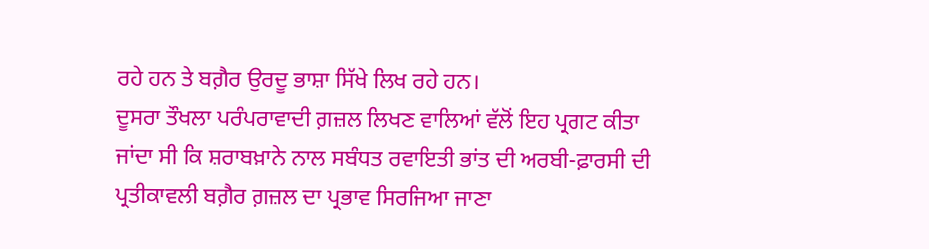ਰਹੇ ਹਨ ਤੇ ਬਗ਼ੈਰ ਉਰਦੂ ਭਾਸ਼ਾ ਸਿੱਖੇ ਲਿਖ ਰਹੇ ਹਨ।
ਦੂਸਰਾ ਤੌਖਲਾ ਪਰੰਪਰਾਵਾਦੀ ਗ਼ਜ਼ਲ ਲਿਖਣ ਵਾਲਿਆਂ ਵੱਲੋਂ ਇਹ ਪ੍ਰਗਟ ਕੀਤਾ ਜਾਂਦਾ ਸੀ ਕਿ ਸ਼ਰਾਬਖ਼ਾਨੇ ਨਾਲ ਸਬੰਧਤ ਰਵਾਇਤੀ ਭਾਂਤ ਦੀ ਅਰਬੀ-ਫ਼ਾਰਸੀ ਦੀ ਪ੍ਰਤੀਕਾਵਲੀ ਬਗ਼ੈਰ ਗ਼ਜ਼ਲ ਦਾ ਪ੍ਰਭਾਵ ਸਿਰਜਿਆ ਜਾਣਾ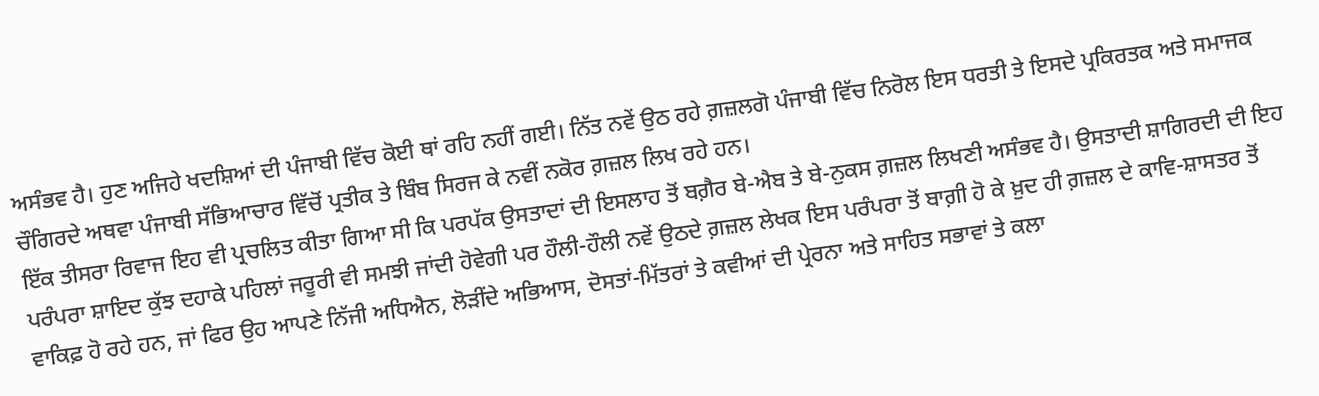ਅਸੰਭਵ ਹੈ। ਹੁਣ ਅਜਿਹੇ ਖਦਸ਼ਿਆਂ ਦੀ ਪੰਜਾਬੀ ਵਿੱਚ ਕੋਈ ਥਾਂ ਰਹਿ ਨਹੀਂ ਗਈ। ਨਿੱਤ ਨਵੇਂ ਉਠ ਰਹੇ ਗ਼ਜ਼ਲਗੋ ਪੰਜਾਬੀ ਵਿੱਚ ਨਿਰੋਲ ਇਸ ਧਰਤੀ ਤੇ ਇਸਦੇ ਪ੍ਰਕਿਰਤਕ ਅਤੇ ਸਮਾਜਕ ਚੌਗਿਰਦੇ ਅਥਵਾ ਪੰਜਾਬੀ ਸੱਭਿਆਚਾਰ ਵਿੱਚੋਂ ਪ੍ਰਤੀਕ ਤੇ ਬਿੰਬ ਸਿਰਜ ਕੇ ਨਵੀਂ ਨਕੋਰ ਗ਼ਜ਼ਲ ਲਿਖ ਰਹੇ ਹਨ।
ਇੱਕ ਤੀਸਰਾ ਰਿਵਾਜ ਇਹ ਵੀ ਪ੍ਰਚਲਿਤ ਕੀਤਾ ਗਿਆ ਸੀ ਕਿ ਪਰਪੱਕ ਉਸਤਾਦਾਂ ਦੀ ਇਸਲਾਹ ਤੋਂ ਬਗ਼ੈਰ ਬੇ-ਐਬ ਤੇ ਬੇ-ਨੁਕਸ ਗ਼ਜ਼ਲ ਲਿਖਣੀ ਅਸੰਭਵ ਹੈ। ਉਸਤਾਦੀ ਸ਼ਾਗਿਰਦੀ ਦੀ ਇਹ ਪਰੰਪਰਾ ਸ਼ਾਇਦ ਕੁੱਝ ਦਹਾਕੇ ਪਹਿਲਾਂ ਜਰੂਰੀ ਵੀ ਸਮਝੀ ਜਾਂਦੀ ਹੋਵੇਗੀ ਪਰ ਹੌਲੀ-ਹੌਲੀ ਨਵੇਂ ਉਠਦੇ ਗ਼ਜ਼ਲ ਲੇਖਕ ਇਸ ਪਰੰਪਰਾ ਤੋਂ ਬਾਗ਼ੀ ਹੋ ਕੇ ਖ਼ੁਦ ਹੀ ਗ਼ਜ਼ਲ ਦੇ ਕਾਵਿ-ਸ਼ਾਸਤਰ ਤੋਂ ਵਾਕਿਫ਼ ਹੋ ਰਹੇ ਹਨ, ਜਾਂ ਫਿਰ ਉਹ ਆਪਣੇ ਨਿੱਜੀ ਅਧਿਐਨ, ਲੋੜੀਂਦੇ ਅਭਿਆਸ, ਦੋਸਤਾਂ-ਮਿੱਤਰਾਂ ਤੇ ਕਵੀਆਂ ਦੀ ਪ੍ਰੇਰਨਾ ਅਤੇ ਸਾਹਿਤ ਸਭਾਵਾਂ ਤੇ ਕਲਾ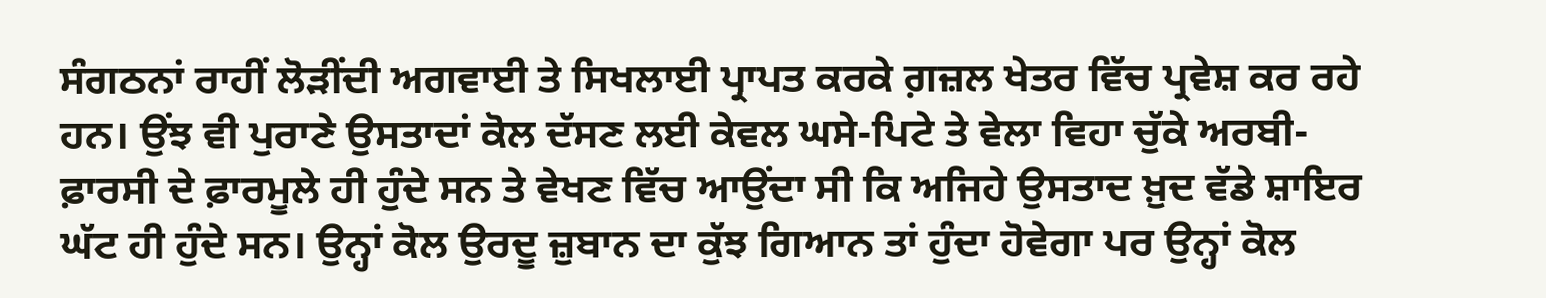ਸੰਗਠਨਾਂ ਰਾਹੀਂ ਲੋੜੀਂਦੀ ਅਗਵਾਈ ਤੇ ਸਿਖਲਾਈ ਪ੍ਰਾਪਤ ਕਰਕੇ ਗ਼ਜ਼ਲ ਖੇਤਰ ਵਿੱਚ ਪ੍ਰਵੇਸ਼ ਕਰ ਰਹੇ ਹਨ। ਉਂਝ ਵੀ ਪੁਰਾਣੇ ਉਸਤਾਦਾਂ ਕੋਲ ਦੱਸਣ ਲਈ ਕੇਵਲ ਘਸੇ-ਪਿਟੇ ਤੇ ਵੇਲਾ ਵਿਹਾ ਚੁੱਕੇ ਅਰਬੀ-ਫ਼ਾਰਸੀ ਦੇ ਫ਼ਾਰਮੂਲੇ ਹੀ ਹੁੰਦੇ ਸਨ ਤੇ ਵੇਖਣ ਵਿੱਚ ਆਉਂਦਾ ਸੀ ਕਿ ਅਜਿਹੇ ਉਸਤਾਦ ਖ਼ੁਦ ਵੱਡੇ ਸ਼ਾਇਰ ਘੱਟ ਹੀ ਹੁੰਦੇ ਸਨ। ਉਨ੍ਹਾਂ ਕੋਲ ਉਰਦੂ ਜ਼ੁਬਾਨ ਦਾ ਕੁੱਝ ਗਿਆਨ ਤਾਂ ਹੁੰਦਾ ਹੋਵੇਗਾ ਪਰ ਉਨ੍ਹਾਂ ਕੋਲ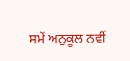ਸਮੇਂ ਅਨੁਕੂਲ ਨਵੀਂ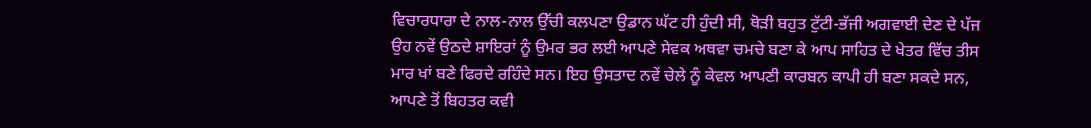ਵਿਚਾਰਧਾਰਾ ਦੇ ਨਾਲ-ਨਾਲ ਉੱਚੀ ਕਲਪਣਾ ਉਡਾਨ ਘੱਟ ਹੀ ਹੁੰਦੀ ਸੀ, ਥੋੜੀ ਬਹੁਤ ਟੁੱਟੀ-ਭੱਜੀ ਅਗਵਾਈ ਦੇਣ ਦੇ ਪੱਜ ਉਹ ਨਵੇਂ ਉਠਦੇ ਸ਼ਾਇਰਾਂ ਨੂੰ ਉਮਰ ਭਰ ਲਈ ਆਪਣੇ ਸੇਵਕ ਅਥਵਾ ਚਮਚੇ ਬਣਾ ਕੇ ਆਪ ਸਾਹਿਤ ਦੇ ਖੇਤਰ ਵਿੱਚ ਤੀਸ ਮਾਰ ਖਾਂ ਬਣੇ ਫਿਰਦੇ ਰਹਿੰਦੇ ਸਨ। ਇਹ ਉਸਤਾਦ ਨਵੇਂ ਚੇਲੇ ਨੂੰ ਕੇਵਲ ਆਪਣੀ ਕਾਰਬਨ ਕਾਪੀ ਹੀ ਬਣਾ ਸਕਦੇ ਸਨ, ਆਪਣੇ ਤੋਂ ਬਿਹਤਰ ਕਵੀ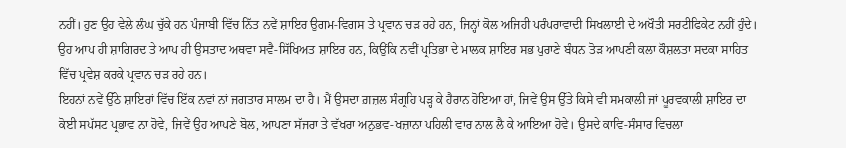ਨਹੀਂ। ਹੁਣ ਉਹ ਵੇਲੇ ਲੰਘ ਚੁੱਕੇ ਹਨ ਪੰਜਾਬੀ ਵਿੱਚ ਨਿੱਤ ਨਵੇਂ ਸ਼ਾਇਰ ਉਗਮ-ਵਿਗਸ ਤੇ ਪ੍ਰਵਾਨ ਚੜ ਰਹੇ ਹਨ, ਜਿਨ੍ਹਾਂ ਕੋਲ ਅਜਿਹੀ ਪਰੰਪਰਾਵਾਦੀ ਸਿਖਲਾਈ ਦੇ ਅਖੌਤੀ ਸਰਟੀਫਿਕੇਟ ਨਹੀਂ ਹੁੰਦੇ। ਉਹ ਆਪ ਹੀ ਸ਼ਾਗਿਰਦ ਤੇ ਆਪ ਹੀ ਉਸਤਾਦ ਅਥਵਾ ਸਵੈ-ਸਿੱਖਿਅਤ ਸ਼ਾਇਰ ਹਨ, ਕਿਉਂਕਿ ਨਵੀਂ ਪ੍ਰਤਿਭਾ ਦੇ ਮਾਲਕ ਸ਼ਾਇਰ ਸਭ ਪੁਰਾਣੇ ਬੰਧਨ ਤੋੜ ਆਪਣੀ ਕਲਾ ਕੌਸ਼ਲਤਾ ਸਦਕਾ ਸਾਹਿਤ ਵਿੱਚ ਪ੍ਰਵੇਸ਼ ਕਰਕੇ ਪ੍ਰਵਾਨ ਚੜ ਰਹੇ ਹਨ।
ਇਹਨਾਂ ਨਵੇਂ ਉੱਠੇ ਸ਼ਾਇਰਾਂ ਵਿੱਚ ਇੱਕ ਨਵਾਂ ਨਾਂ ਜਗਤਾਰ ਸਾਲਮ ਦਾ ਹੈ। ਮੈਂ ਉਸਦਾ ਗ਼ਜ਼ਲ ਸੰਗ੍ਰਹਿ ਪੜ੍ਹ ਕੇ ਹੈਰਾਨ ਹੋਇਆ ਹਾਂ, ਜਿਵੇਂ ਉਸ ਉੱਤੇ ਕਿਸੇ ਵੀ ਸਮਕਾਲੀ ਜਾਂ ਪੂਰਵਕਾਲੀ ਸ਼ਾਇਰ ਦਾ ਕੋਈ ਸਪੱਸਟ ਪ੍ਰਭਾਵ ਨਾ ਹੋਵੇ, ਜਿਵੇਂ ਉਹ ਆਪਣੇ ਬੋਲ, ਆਪਣਾ ਸੱਜਰਾ ਤੇ ਵੱਖਰਾ ਅਨੁਭਵ-ਖਜ਼ਾਨਾ ਪਹਿਲੀ ਵਾਰ ਨਾਲ ਲੈ ਕੇ ਆਇਆ ਹੋਵੇ। ਉਸਦੇ ਕਾਵਿ-ਸੰਸਾਰ ਵਿਚਲਾ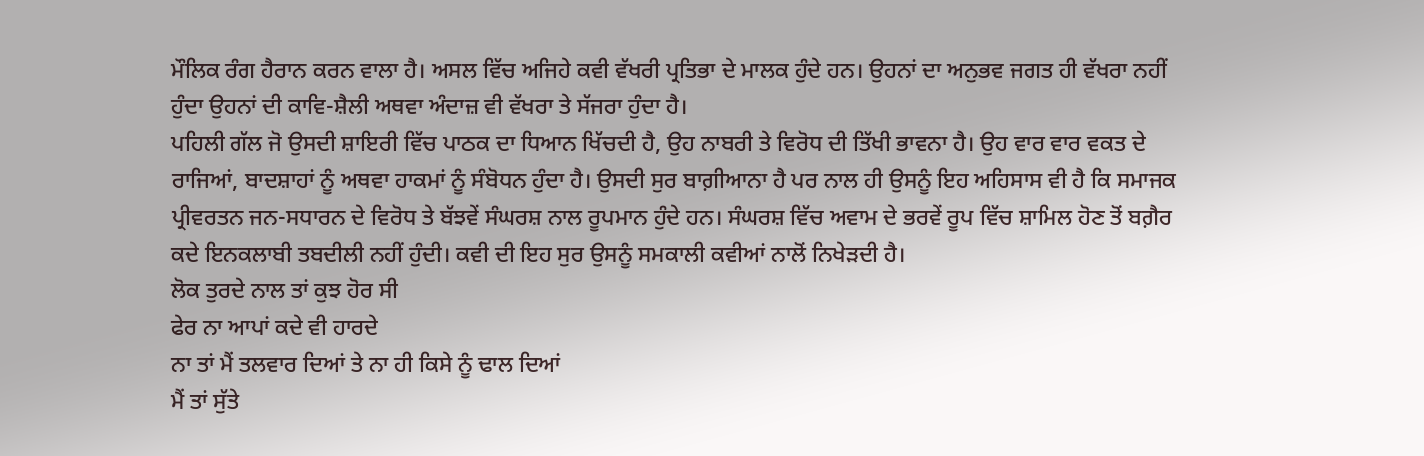ਮੌਲਿਕ ਰੰਗ ਹੈਰਾਨ ਕਰਨ ਵਾਲਾ ਹੈ। ਅਸਲ ਵਿੱਚ ਅਜਿਹੇ ਕਵੀ ਵੱਖਰੀ ਪ੍ਰਤਿਭਾ ਦੇ ਮਾਲਕ ਹੁੰਦੇ ਹਨ। ਉਹਨਾਂ ਦਾ ਅਨੁਭਵ ਜਗਤ ਹੀ ਵੱਖਰਾ ਨਹੀਂ ਹੁੰਦਾ ਉਹਨਾਂ ਦੀ ਕਾਵਿ-ਸ਼ੈਲੀ ਅਥਵਾ ਅੰਦਾਜ਼ ਵੀ ਵੱਖਰਾ ਤੇ ਸੱਜਰਾ ਹੁੰਦਾ ਹੈ।
ਪਹਿਲੀ ਗੱਲ ਜੋ ਉਸਦੀ ਸ਼ਾਇਰੀ ਵਿੱਚ ਪਾਠਕ ਦਾ ਧਿਆਨ ਖਿੱਚਦੀ ਹੈ, ਉਹ ਨਾਬਰੀ ਤੇ ਵਿਰੋਧ ਦੀ ਤਿੱਖੀ ਭਾਵਨਾ ਹੈ। ਉਹ ਵਾਰ ਵਾਰ ਵਕਤ ਦੇ ਰਾਜਿਆਂ, ਬਾਦਸ਼ਾਹਾਂ ਨੂੰ ਅਥਵਾ ਹਾਕਮਾਂ ਨੂੰ ਸੰਬੋਧਨ ਹੁੰਦਾ ਹੈ। ਉਸਦੀ ਸੁਰ ਬਾਗ਼ੀਆਨਾ ਹੈ ਪਰ ਨਾਲ ਹੀ ਉਸਨੂੰ ਇਹ ਅਹਿਸਾਸ ਵੀ ਹੈ ਕਿ ਸਮਾਜਕ ਪ੍ਰੀਵਰਤਨ ਜਨ-ਸਧਾਰਨ ਦੇ ਵਿਰੋਧ ਤੇ ਬੱਝਵੇਂ ਸੰਘਰਸ਼ ਨਾਲ ਰੂਪਮਾਨ ਹੁੰਦੇ ਹਨ। ਸੰਘਰਸ਼ ਵਿੱਚ ਅਵਾਮ ਦੇ ਭਰਵੇਂ ਰੂਪ ਵਿੱਚ ਸ਼ਾਮਿਲ ਹੋਣ ਤੋਂ ਬਗ਼ੈਰ ਕਦੇ ਇਨਕਲਾਬੀ ਤਬਦੀਲੀ ਨਹੀਂ ਹੁੰਦੀ। ਕਵੀ ਦੀ ਇਹ ਸੁਰ ਉਸਨੂੰ ਸਮਕਾਲੀ ਕਵੀਆਂ ਨਾਲੋਂ ਨਿਖੇੜਦੀ ਹੈ।
ਲੋਕ ਤੁਰਦੇ ਨਾਲ ਤਾਂ ਕੁਝ ਹੋਰ ਸੀ
ਫੇਰ ਨਾ ਆਪਾਂ ਕਦੇ ਵੀ ਹਾਰਦੇ
ਨਾ ਤਾਂ ਮੈਂ ਤਲਵਾਰ ਦਿਆਂ ਤੇ ਨਾ ਹੀ ਕਿਸੇ ਨੂੰ ਢਾਲ ਦਿਆਂ
ਮੈਂ ਤਾਂ ਸੁੱਤੇ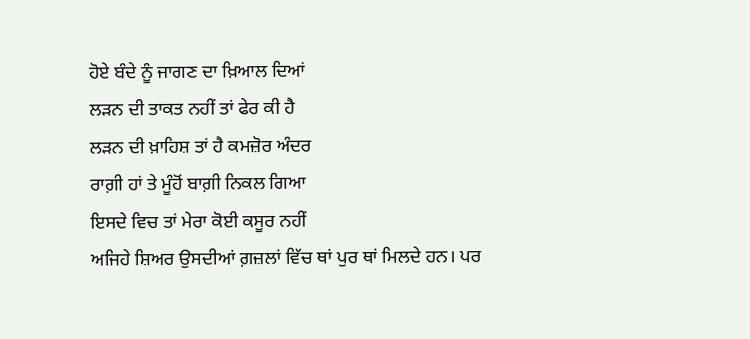ਹੋਏ ਬੰਦੇ ਨੂੰ ਜਾਗਣ ਦਾ ਖ਼ਿਆਲ ਦਿਆਂ
ਲੜਨ ਦੀ ਤਾਕਤ ਨਹੀਂ ਤਾਂ ਫੇਰ ਕੀ ਹੈ
ਲੜਨ ਦੀ ਖ਼ਾਹਿਸ਼ ਤਾਂ ਹੈ ਕਮਜ਼ੋਰ ਅੰਦਰ
ਰਾਗ਼ੀ ਹਾਂ ਤੇ ਮੂੰਹੋਂ ਬਾਗ਼ੀ ਨਿਕਲ ਗਿਆ
ਇਸਦੇ ਵਿਚ ਤਾਂ ਮੇਰਾ ਕੋਈ ਕਸੂਰ ਨਹੀਂ
ਅਜਿਹੇ ਸ਼ਿਅਰ ਉਸਦੀਆਂ ਗ਼ਜ਼ਲਾਂ ਵਿੱਚ ਥਾਂ ਪੁਰ ਥਾਂ ਮਿਲਦੇ ਹਨ। ਪਰ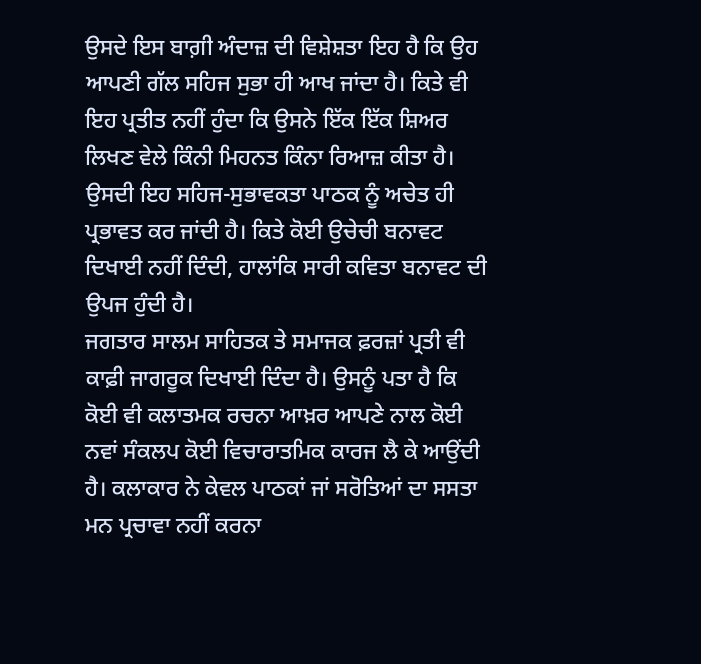ਉਸਦੇ ਇਸ ਬਾਗ਼ੀ ਅੰਦਾਜ਼ ਦੀ ਵਿਸ਼ੇਸ਼ਤਾ ਇਹ ਹੈ ਕਿ ਉਹ ਆਪਣੀ ਗੱਲ ਸਹਿਜ ਸੁਭਾ ਹੀ ਆਖ ਜਾਂਦਾ ਹੈ। ਕਿਤੇ ਵੀ ਇਹ ਪ੍ਰਤੀਤ ਨਹੀਂ ਹੁੰਦਾ ਕਿ ਉਸਨੇ ਇੱਕ ਇੱਕ ਸ਼ਿਅਰ ਲਿਖਣ ਵੇਲੇ ਕਿੰਨੀ ਮਿਹਨਤ ਕਿੰਨਾ ਰਿਆਜ਼ ਕੀਤਾ ਹੈ। ਉਸਦੀ ਇਹ ਸਹਿਜ-ਸੁਭਾਵਕਤਾ ਪਾਠਕ ਨੂੰ ਅਚੇਤ ਹੀ ਪ੍ਰਭਾਵਤ ਕਰ ਜਾਂਦੀ ਹੈ। ਕਿਤੇ ਕੋਈ ਉਚੇਚੀ ਬਨਾਵਟ ਦਿਖਾਈ ਨਹੀਂ ਦਿੰਦੀ, ਹਾਲਾਂਕਿ ਸਾਰੀ ਕਵਿਤਾ ਬਨਾਵਟ ਦੀ ਉਪਜ ਹੁੰਦੀ ਹੈ।
ਜਗਤਾਰ ਸਾਲਮ ਸਾਹਿਤਕ ਤੇ ਸਮਾਜਕ ਫ਼ਰਜ਼ਾਂ ਪ੍ਰਤੀ ਵੀ ਕਾਫ਼ੀ ਜਾਗਰੂਕ ਦਿਖਾਈ ਦਿੰਦਾ ਹੈ। ਉਸਨੂੰ ਪਤਾ ਹੈ ਕਿ ਕੋਈ ਵੀ ਕਲਾਤਮਕ ਰਚਨਾ ਆਖ਼ਰ ਆਪਣੇ ਨਾਲ ਕੋਈ ਨਵਾਂ ਸੰਕਲਪ ਕੋਈ ਵਿਚਾਰਾਤਮਿਕ ਕਾਰਜ ਲੈ ਕੇ ਆਉਂਦੀ ਹੈ। ਕਲਾਕਾਰ ਨੇ ਕੇਵਲ ਪਾਠਕਾਂ ਜਾਂ ਸਰੋਤਿਆਂ ਦਾ ਸਸਤਾ ਮਨ ਪ੍ਰਚਾਵਾ ਨਹੀਂ ਕਰਨਾ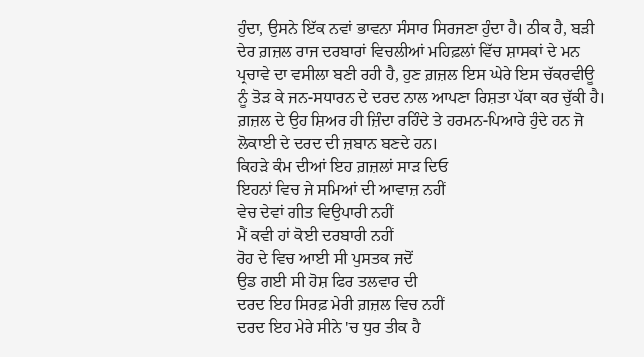ਹੁੰਦਾ, ਉਸਨੇ ਇੱਕ ਨਵਾਂ ਭਾਵਨਾ ਸੰਸਾਰ ਸਿਰਜਣਾ ਹੁੰਦਾ ਹੈ। ਠੀਕ ਹੈ, ਬੜੀ ਦੇਰ ਗ਼ਜ਼ਲ ਰਾਜ ਦਰਬਾਰਾਂ ਵਿਚਲੀਆਂ ਮਹਿਫ਼ਲਾਂ ਵਿੱਚ ਸ਼ਾਸਕਾਂ ਦੇ ਮਨ ਪ੍ਰਚਾਵੇ ਦਾ ਵਸੀਲਾ ਬਣੀ ਰਹੀ ਹੈ, ਹੁਣ ਗ਼ਜ਼ਲ ਇਸ ਘੇਰੇ ਇਸ ਚੱਕਰਵੀਊ ਨੂੰ ਤੋੜ ਕੇ ਜਨ-ਸਧਾਰਨ ਦੇ ਦਰਦ ਨਾਲ ਆਪਣਾ ਰਿਸ਼ਤਾ ਪੱਕਾ ਕਰ ਚੁੱਕੀ ਹੈ। ਗ਼ਜ਼ਲ ਦੇ ਉਹ ਸ਼ਿਅਰ ਹੀ ਜ਼ਿੰਦਾ ਰਹਿੰਦੇ ਤੇ ਹਰਮਨ-ਪਿਆਰੇ ਹੁੰਦੇ ਹਨ ਜੋ ਲੋਕਾਈ ਦੇ ਦਰਦ ਦੀ ਜ਼ਬਾਨ ਬਣਦੇ ਹਨ।
ਕਿਹੜੇ ਕੰਮ ਦੀਆਂ ਇਹ ਗ਼ਜ਼ਲਾਂ ਸਾੜ ਦਿਓ
ਇਹਨਾਂ ਵਿਚ ਜੇ ਸਮਿਆਂ ਦੀ ਆਵਾਜ਼ ਨਹੀਂ
ਵੇਚ ਦੇਵਾਂ ਗੀਤ ਵਿਉਪਾਰੀ ਨਹੀਂ
ਮੈਂ ਕਵੀ ਹਾਂ ਕੋਈ ਦਰਬਾਰੀ ਨਹੀਂ
ਰੋਹ ਦੇ ਵਿਚ ਆਈ ਸੀ ਪੁਸਤਕ ਜਦੋਂ
ਉਡ ਗਈ ਸੀ ਹੋਸ਼ ਫਿਰ ਤਲਵਾਰ ਦੀ
ਦਰਦ ਇਹ ਸਿਰਫ਼ ਮੇਰੀ ਗ਼ਜ਼ਲ ਵਿਚ ਨਹੀਂ
ਦਰਦ ਇਹ ਮੇਰੇ ਸੀਨੇ 'ਚ ਧੁਰ ਤੀਕ ਹੈ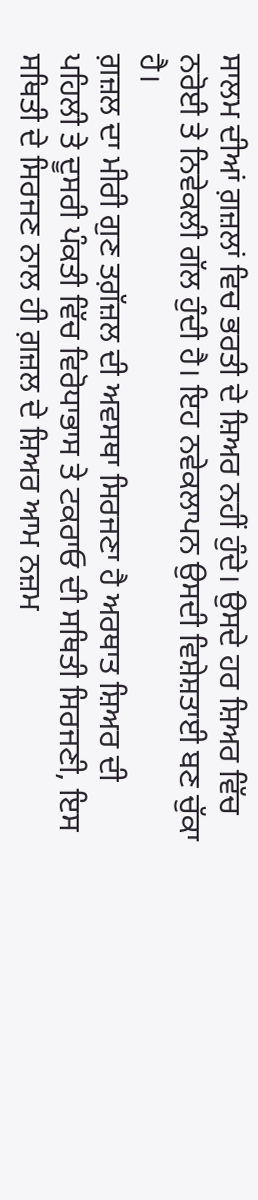ਸਾਲਮ ਦੀਆਂ ਗ਼ਜ਼ਲਾਂ ਵਿਚ ਭਰਤੀ ਦੇ ਸ਼ਿਅਰ ਨਹੀਂ ਹੁੰਦੇ। ਉਸਦੇ ਹਰ ਸ਼ਿਅਰ ਵਿੱਚ ਨਰੋਈ ਤੇ ਨਿਵੇਕਲੀ ਗੱਲ ਹੁੰਦੀ ਹੈ। ਇਹ ਨਵੇਕਲਾਪਨ ਉਸਦੀ ਵਿਸ਼ੇਸ਼ਤਾਈ ਬਣ ਚੁੱਕਾ ਹੈ।
ਗ਼ਜ਼ਲ ਦਾ ਮੀਰੀ ਗੁਣ ਤਗ਼ੱਜ਼ਲ ਦੀ ਅਵਸਥਾ ਸਿਰਜਣਾ ਹੈ ਅਰਥਾਤ ਸ਼ਿਅਰ ਦੀ ਪਹਿਲੀ ਤੇ ਦੂਸਰੀ ਪੰਕਤੀ ਵਿੱਚ ਵਿਰੋਧਾਭਾਸ ਤੇ ਟਕਰਾਓ ਦੀ ਸਥਿਤੀ ਸਿਰਜਣੀ, ਇਸ ਸਥਿਤੀ ਦੇ ਸਿਰਜਣ ਨਾਲ ਹੀ ਗ਼ਜ਼ਲ ਦੇ ਸ਼ਿਅਰ ਆਮ ਨਜ਼ਮ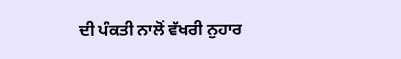ਦੀ ਪੰਕਤੀ ਨਾਲੋਂ ਵੱਖਰੀ ਨੁਹਾਰ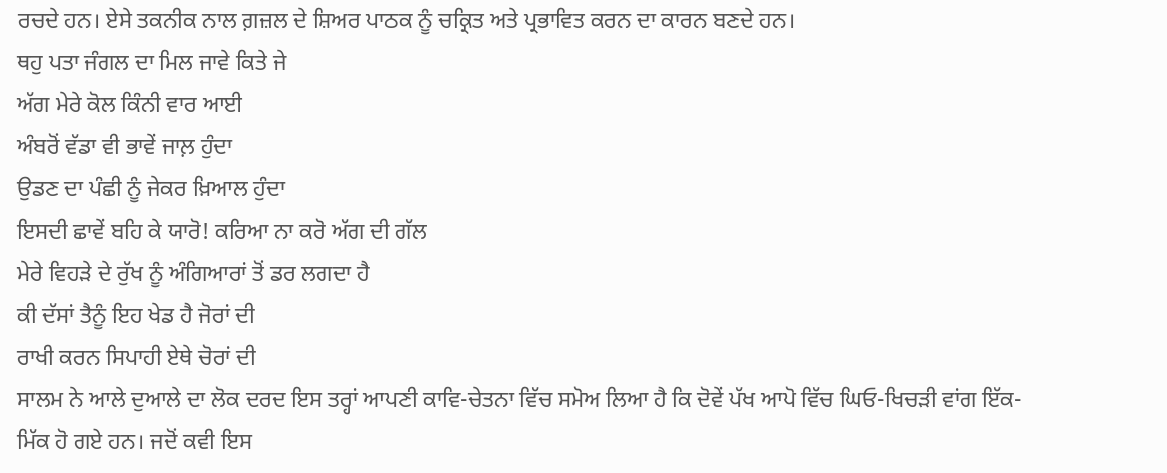ਰਚਦੇ ਹਨ। ਏਸੇ ਤਕਨੀਕ ਨਾਲ ਗ਼ਜ਼ਲ ਦੇ ਸ਼ਿਅਰ ਪਾਠਕ ਨੂੰ ਚਕ੍ਰਿਤ ਅਤੇ ਪ੍ਰਭਾਵਿਤ ਕਰਨ ਦਾ ਕਾਰਨ ਬਣਦੇ ਹਨ।
ਥਹੁ ਪਤਾ ਜੰਗਲ ਦਾ ਮਿਲ ਜਾਵੇ ਕਿਤੇ ਜੇ
ਅੱਗ ਮੇਰੇ ਕੋਲ ਕਿੰਨੀ ਵਾਰ ਆਈ
ਅੰਬਰੋਂ ਵੱਡਾ ਵੀ ਭਾਵੇਂ ਜਾਲ਼ ਹੁੰਦਾ
ਉਡਣ ਦਾ ਪੰਛੀ ਨੂੰ ਜੇਕਰ ਖ਼ਿਆਲ ਹੁੰਦਾ
ਇਸਦੀ ਛਾਵੇਂ ਬਹਿ ਕੇ ਯਾਰੋ! ਕਰਿਆ ਨਾ ਕਰੋ ਅੱਗ ਦੀ ਗੱਲ
ਮੇਰੇ ਵਿਹੜੇ ਦੇ ਰੁੱਖ ਨੂੰ ਅੰਗਿਆਰਾਂ ਤੋਂ ਡਰ ਲਗਦਾ ਹੈ
ਕੀ ਦੱਸਾਂ ਤੈਨੂੰ ਇਹ ਖੇਡ ਹੈ ਜੋਰਾਂ ਦੀ
ਰਾਖੀ ਕਰਨ ਸਿਪਾਹੀ ਏਥੇ ਚੋਰਾਂ ਦੀ
ਸਾਲਮ ਨੇ ਆਲੇ ਦੁਆਲੇ ਦਾ ਲੋਕ ਦਰਦ ਇਸ ਤਰ੍ਹਾਂ ਆਪਣੀ ਕਾਵਿ-ਚੇਤਨਾ ਵਿੱਚ ਸਮੋਅ ਲਿਆ ਹੈ ਕਿ ਦੋਵੇਂ ਪੱਖ ਆਪੋ ਵਿੱਚ ਘਿਓ-ਖਿਚੜੀ ਵਾਂਗ ਇੱਕ-ਮਿੱਕ ਹੋ ਗਏ ਹਨ। ਜਦੋਂ ਕਵੀ ਇਸ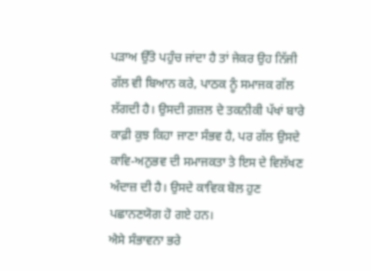ਪੜਾਅ ਉੱਤੇ ਪਹੁੰਚ ਜਾਂਦਾ ਹੈ ਤਾਂ ਜੇਕਰ ਉਹ ਨਿੱਜੀ ਗੱਲ ਵੀ ਬਿਆਨ ਕਰੇ, ਪਾਠਕ ਨੂੰ ਸਮਾਜਕ ਗੱਲ ਲੱਗਦੀ ਹੈ। ਉਸਦੀ ਗ਼ਜ਼ਲ ਦੇ ਤਕਨੀਕੀ ਪੱਖਾਂ ਬਾਰੇ ਕਾਫ਼ੀ ਕੁਝ ਕਿਹਾ ਜਾਣਾ ਸੰਭਵ ਹੈ, ਪਰ ਗੱਲ ਉਸਦੇ ਕਾਵਿ-ਅਨੁਭਵ ਦੀ ਸਮਾਜਕਤਾ ਤੇ ਇਸ ਦੇ ਵਿਲੱਖਣ ਅੰਦਾਜ਼ ਦੀ ਹੈ। ਉਸਦੇ ਕਾਵਿਕ ਬੋਲ ਹੁਣ ਪਛਾਨਣਯੋਗ ਹੋ ਗਏ ਹਨ।
ਐਸੇ ਸੰਭਾਵਨਾ ਭਰੇ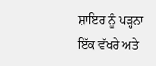ਸ਼ਾਇਰ ਨੂੰ ਪੜ੍ਹਨਾ ਇੱਕ ਵੱਖਰੇ ਅਤੇ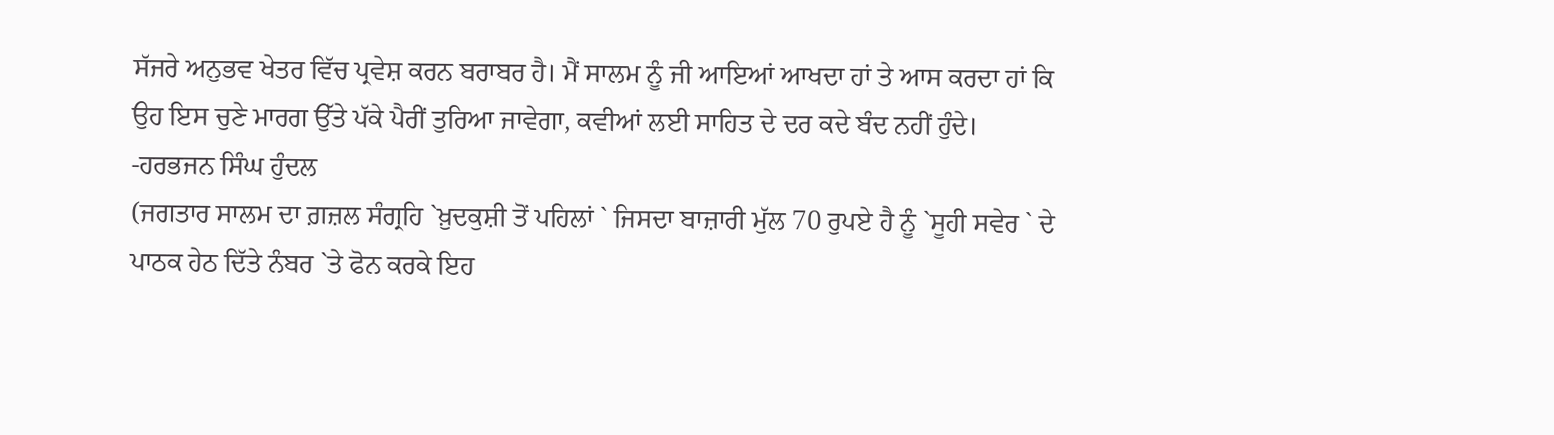ਸੱਜਰੇ ਅਨੁਭਵ ਖੇਤਰ ਵਿੱਚ ਪ੍ਰਵੇਸ਼ ਕਰਨ ਬਰਾਬਰ ਹੈ। ਮੈਂ ਸਾਲਮ ਨੂੰ ਜੀ ਆਇਆਂ ਆਖਦਾ ਹਾਂ ਤੇ ਆਸ ਕਰਦਾ ਹਾਂ ਕਿ ਉਹ ਇਸ ਚੁਣੇ ਮਾਰਗ ਉੱਤੇ ਪੱਕੇ ਪੈਰੀਂ ਤੁਰਿਆ ਜਾਵੇਗਾ, ਕਵੀਆਂ ਲਈ ਸਾਹਿਤ ਦੇ ਦਰ ਕਦੇ ਬੰਦ ਨਹੀਂ ਹੁੰਦੇ।
-ਹਰਭਜਨ ਸਿੰਘ ਹੁੰਦਲ
(ਜਗਤਾਰ ਸਾਲਮ ਦਾ ਗ਼ਜ਼ਲ ਸੰਗ੍ਰਹਿ `ਖ਼ੁਦਕੁਸ਼ੀ ਤੋਂ ਪਹਿਲਾਂ ` ਜਿਸਦਾ ਬਾਜ਼ਾਰੀ ਮੁੱਲ 70 ਰੁਪਏ ਹੈ ਨੂੰ `ਸੂਹੀ ਸਵੇਰ ` ਦੇ ਪਾਠਕ ਹੇਠ ਦਿੱਤੇ ਨੰਬਰ `ਤੇ ਫੋਨ ਕਰਕੇ ਇਹ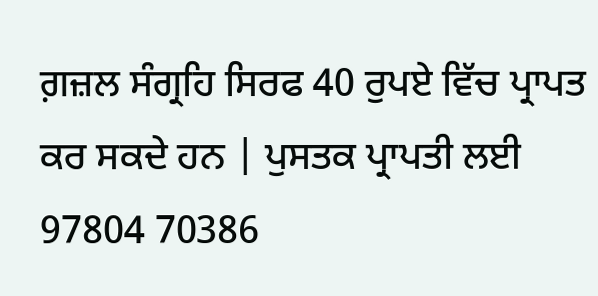ਗ਼ਜ਼ਲ ਸੰਗ੍ਰਹਿ ਸਿਰਫ 40 ਰੁਪਏ ਵਿੱਚ ਪ੍ਰਾਪਤ ਕਰ ਸਕਦੇ ਹਨ | ਪੁਸਤਕ ਪ੍ਰਾਪਤੀ ਲਈ 97804 70386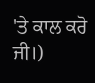'ਤੇ ਕਾਲ ਕਰੋ ਜੀ।)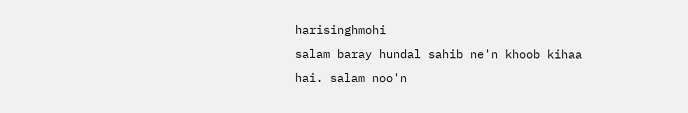harisinghmohi
salam baray hundal sahib ne'n khoob kihaa hai. salam noo'n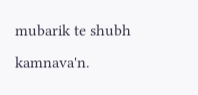mubarik te shubh kamnava'n.